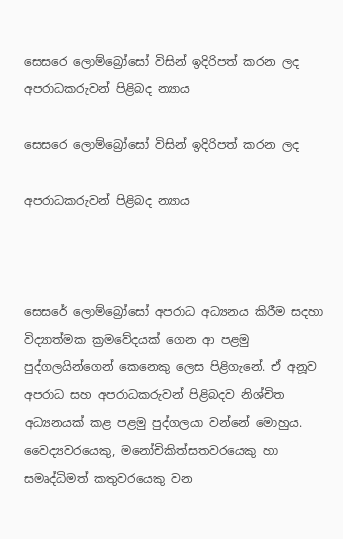සෙසරෙ ලොම්බ්‍රෝසෝ විසින් ඉදිරිපත් කරන ලද අපරාධකරුවන් පිළිබද න්‍යාය

සෙසරෙ ලොම්බ්‍රෝසෝ විසින් ඉදිරිපත් කරන ලද

අපරාධකරුවන් පිළිබද න්‍යාය



සෙසරේ ලොම්බ්‍රෝසෝ අපරාධ අධ්‍යනය කිරීම සදහා විද්‍යාත්මක ක්‍රමවේදයක් ගෙන ආ පළමු පුද්ගලයින්ගෙන් කෙනෙකු ලෙස පිළිගැනේ. ඒ අනූව අපරාධ සහ අපරාධකරුවන් පිළිබදව නිශ්චිත අධ්‍යනයක් කළ පළමු පුද්ගලයා වන්නේ මොහුය. වෛද්‍යවරයෙකු, මනෝචිකිත්සතවරයෙකු හා සමෘද්ධිමත් කතුවරයෙකු වන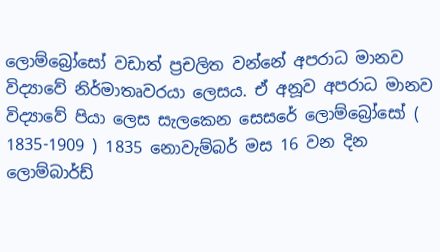ලොම්බ්‍රෝසෝ වඩාත් ප්‍රචලිත වන්නේ අපරාධ මානව විද්‍යාවේ නිර්මාතෘවරයා ලෙසය. ඒ අනූව අපරාධ මානව විද්‍යාවේ පියා ලෙස සැලකෙන සෙසරේ ලොම්බ්‍රෝසෝ ( 1835-1909 ) 1835 නොවැම්බර් මස 16 වන දින ලොම්බාර්ඩ්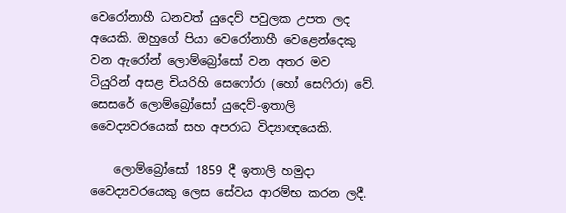වෙරෝනාහී ධනවත් යුදෙව් පවුලක උපත ලද අයෙකි. ඔහුගේ පියා වෙරෝනාහී වෙළෙන්දෙකු වන ඇරෝන් ලොම්‍බ්‍රෝසෝ වන අතර මව ටියුරින් අසළ චියරිහි සෙෆෝරා (හෝ සෙෆිරා) වේ. සෙසරේ ලොම්බ්‍රෝසෝ යුදෙව්-ඉතාලි වෛද්‍යවරයෙක් සහ අපරාධ විද්‍යාඥයෙකි.

    ලොම්බ්‍රෝසෝ 1859 දී ඉතාලි හමුදා වෛද්‍යවරයෙකු ලෙස සේවය ආරම්භ කරන ලදී.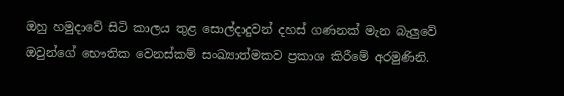ඔහු හමුදාවේ සිටි කාලය තුළ සොල්දාදුවන් දහස් ගණනක් මැන බැලුවේ ඔවුන්ගේ භෞතික වෙනස්කම් සංඛ්‍යාත්මකව ප්‍රකාශ කිරීමේ අරමුණිනි.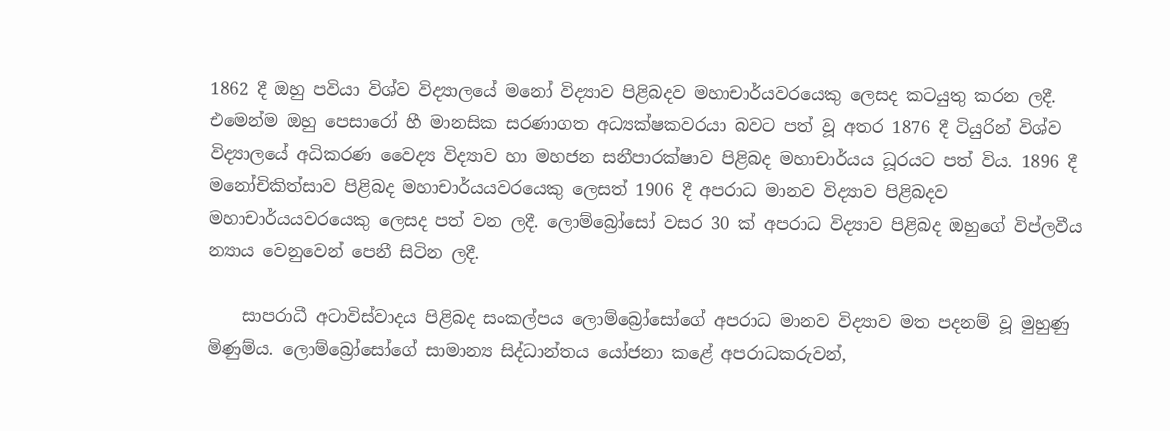1862 දී ඔහු පවියා විශ්ව විද්‍යාලයේ මනෝ විද්‍යාව පිළිබදව මහාචාර්යවරයෙකු ලෙසද කටයුතු කරන ලදී. එමෙන්ම ඔහු පෙසාරෝ හී මානසික සරණාගත අධ්‍යක්ෂකවරයා බවට පත් වූ අතර 1876 දී ටියුරින් විශ්ව විද්‍යාලයේ අධිකරණ වෛද්‍ය විද්‍යාව හා මහජන සනීපාරක්ෂාව පිළිබද මහාචාර්යය ධූරයට පත් විය. 1896 දී මනෝචිකිත්සාව පිළිබද මහාචාර්යයවරයෙකු ලෙසත් 1906 දී අපරාධ මානව විද්‍යාව පිළිබදව මහාචාර්යයවරයෙකු ලෙසද පත් වන ලදී. ලොම්බ්‍රෝසෝ වසර 30 ක් අපරාධ විද්‍යාව පිළිබද ඔහුගේ විප්ලවීය න්‍යාය වෙනුවෙන් පෙනී සිටින ලදී.

    සාපරාධී අටාවිස්වාදය පිළිබද සංකල්පය ලොම්බ්‍රෝසෝගේ අපරාධ මානව විද්‍යාව මත පදනම් වූ මුහුණු මිණුම්ය. ලොම්බ්‍රෝසෝගේ සාමාන්‍ය සිද්ධාන්තය යෝජනා කළේ අපරාධකරුවන්,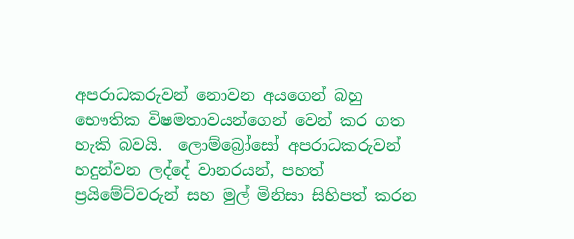අපරාධකරුවන් නොවන අයගෙන් බහු භෞතික විෂමතාවයන්ගෙන් වෙන් කර ගත හැකි බවයි.  ලොම්බ්‍රෝසෝ අපරාධකරුවන් හදුන්වන ලද්දේ වානරයන්, පහත් ප්‍රයිමේට්වරුන් සහ මුල් මිනිසා සිහිපත් කරන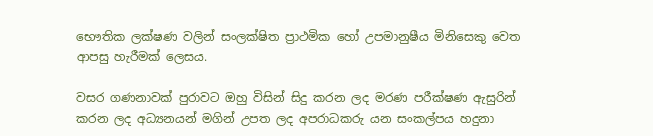භෞතික ලක්ෂණ වලින් සංලක්ෂිත ප්‍රාථමික හෝ උපමානුෂීය මිනිසෙකු වෙත ආපසු හැරීමක් ලෙසය.

වසර ගණනාවක් පුරාවට ඔහු විසින් සිදු කරන ලද මරණ පරීක්ෂණ ඇසුරින් කරන ලද අධ්‍යනයන් මගින් උපත ලද අපරාධකරු යන සංකල්පය හදුනා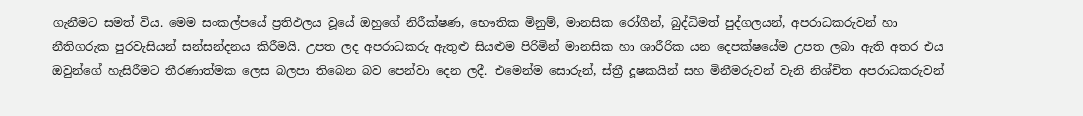ගැනීමට සමත් විය. මෙම සංකල්පයේ ප්‍රතිඵලය වූයේ ඔහුගේ නිරීක්ෂණ, භෞතික මිනුම්, මානසික රෝගීන්, බුද්ධිමත් පුද්ගලයන්, අපරාධකරුවන් හා නීතිගරුක පුරවැසියන් සන්සන්දනය කිරීමයි. උපත ලද අපරාධකරු ඇතුළු සියළුම පිරිමින් මානසික හා ශාරීරික යන දෙපක්ෂයේම උපත ලබා ඇති අතර එය ඔවුන්ගේ හැසිරීමට තීරණාත්මක ලෙස බලපා තිබෙන බව පෙන්වා දෙන ලදී. එමෙන්ම සොරුන්, ස්ත්‍රී දූෂකයින් සහ මිනීමරුවන් වැනි නිශ්චිත අපරාධකරුවන්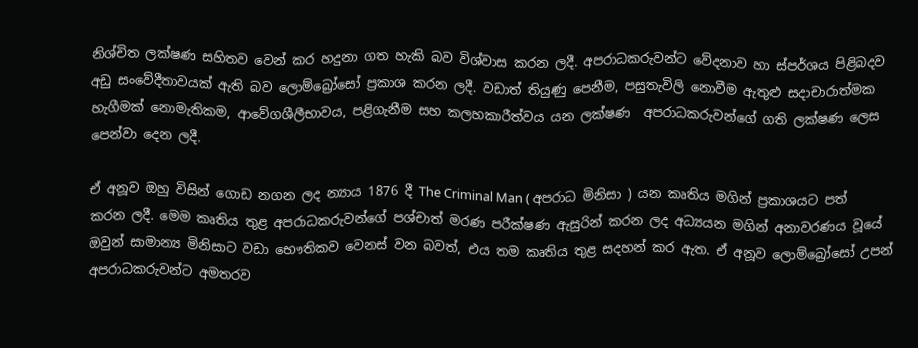නිශ්චිත ලක්ෂණ සහිතව වෙන් කර හදුනා ගත හැකි බව විශ්වාස කරන ලදී. අපරාධකරුවන්ට වේදනාව හා ස්පර්ශය පිළිබදව අඩු සංවේදීතාවයක් ඇති බව ලොම්බ්‍රෝසෝ ප්‍රකාශ කරන ලදී. වඩාත් තියුණු පෙනීම, පසුතැවිලි නොවීම ඇතුළු සදාචාරාත්මක හැගීමක් නොමැතිකම, ආවේගශීලීභාවය, පළිගැනීම සහ කලහකාරීත්වය යන ලක්ෂණ  අපරාධකරුවන්ගේ ගති ලක්ෂණ ලෙස පෙන්වා දෙන ලදී.

ඒ අනූව ඔහු විසින් ගොඩ නගන ලද න්‍යාය 1876 දී The Criminal Man ( අපරාධ මිනිසා ) යන කෘතිය මගින් ප්‍රකාශයට පත් කරන ලදී. මෙම කෘතිය තුළ අපරාධකරුවන්ගේ පශ්චාත් මරණ පරීක්ෂණ ඇසුරින් කරන ලද අධ්‍යයන මගින් අනාවරණය වූයේ ඔවුන් සාමාන්‍ය මිනිසාට වඩා භෞතිකව වෙනස් වන බවත්, එය තම කෘතිය තුළ සදහන් කර ඇත. ඒ අනූව ලොම්බ්‍රෝසෝ උපන් අපරාධකරුවන්ට අමතරව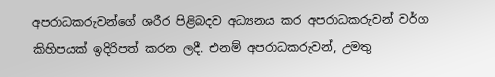අපරාධකරුවන්ගේ ශරීර පිළිබදව අධ්‍යනය කර අපරාධකරුවන් වර්ග කිහිපයක් ඉදිරිපත් කරන ලදී. එනම් අපරාධකරුවන්, උමතු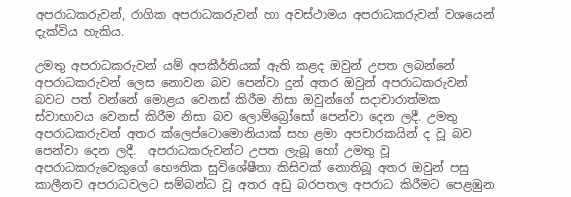අපරාධකරුවන්, රාගික අපරාධකරුවන් හා අවස්ථාමය අපරාධකරුවන් වශයෙන් දැක්විය හැකිය.

උමතු අපරාධකරුවන් යම් අපකීර්තියක් ඇති කළද ඔවුන් උපත ලබන්නේ අපරාධකරුවන් ලෙස නොවන බව පෙන්වා දුන් අතර ඔවුන් අපරාධකරුවන් බවට පත් වන්නේ මොළය වෙනස් කිරීම නිසා ඔවුන්ගේ සදාචාරාත්මක ස්වාභාවය වෙනස් කිරීම නිසා බව ලොම්බ්‍රෝසෝ පෙන්වා දෙන ලදී. උමතු අපරාධකරුවන් අතර ක්ලෙප්ටොමොනියාක් සහ ළමා අපචාරකයින් ද වූ බව පෙන්වා දෙන ලදී.  අපරාධකරුවන්ට උපත ලැබූ හෝ උමතු වූ අපරාධකරුවෙකුගේ භෞතික සුවිශේෂීතා කිසිවක් නොතිබූ අතර ඔවුන් පසු කාලීනව අපරාධවලට සම්බන්ධ වූ අතර අඩු බරපතල අපරාධ කිරීමට පෙළඹුන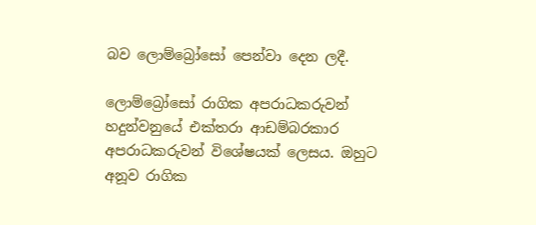බව ලොම්බ්‍රෝසෝ පෙන්වා දෙන ලදී.

ලොම්බ්‍රෝසෝ රාගික අපරාධකරුවන් හදුන්වනුයේ එක්තරා ආඩම්බරකාර අපරාධකරුවන් විශේෂයක් ලෙසය. ඔහුට අනූව රාගික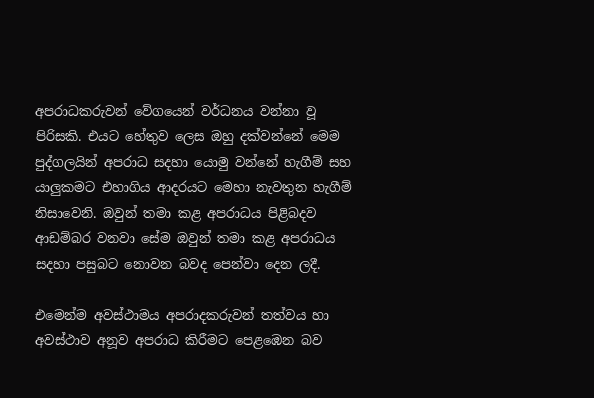අපරාධකරුවන් වේගයෙන් වර්ධනය වන්නා වූ පිරිසකි. එයට හේතුව ලෙස ඔහු දක්වන්නේ මෙම පුද්ගලයින් අපරාධ සදහා යොමු වන්නේ හැගීම් සහ යාලුකමට එහාගිය ආදරයට මෙහා නැවතුන හැගීම් නිසාවෙනි. ඔවුන් තමා කළ අපරාධය පිළිබදව ආඩම්බර වනවා සේම ඔවුන් තමා කළ අපරාධය සදහා පසුබට නොවන බවද පෙන්වා දෙන ලදී.

එමෙන්ම අවස්ථාමය අපරාදකරුවන් තත්වය හා අවස්ථාව අනූව අපරාධ කිරීමට පෙළඹෙන බව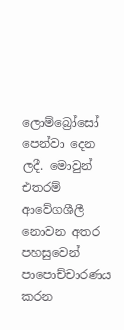ලොම්බ්‍රෝසෝ පෙන්වා දෙන ලදී. මොවුන් එතරම් ආවේගශීලී නොවන අතර පහසුවෙන් පාපොච්චාරණය කරන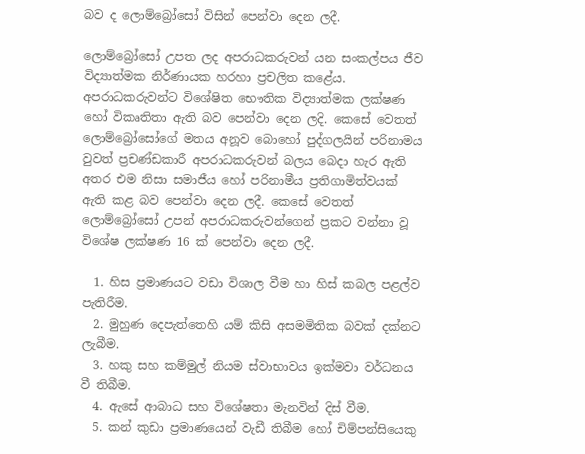බව ද ලොම්බ්‍රෝසෝ විසින් පෙන්වා දෙන ලදී.

ලොම්බ්‍රෝසෝ උපත ලද අපරාධකරුවන් යන සංකල්පය ජීව විද්‍යාත්මක නිර්ණායක හරහා ප්‍රචලිත කළේය. අපරාධකරුවන්ට විශේෂිත භෞතික විද්‍යාත්මක ලක්ෂණ හෝ විකෘතිතා ඇති බව පෙන්වා දෙන ලදි. කෙසේ වෙතත් ලොම්බ්‍රෝසෝගේ මතය අනූව බොහෝ පුද්ගලයින් පරිනාමය වුවත් ප්‍රචණ්ඩකාරී අපරාධකරුවන් බලය බෙදා හැර ඇති අතර එම නිසා සමාජීය හෝ පරිනාමීය ප්‍රතිගාමිත්වයක් ඇති කළ බව පෙන්වා දෙන ලදී. කෙසේ වෙතත් ලොම්බ්‍රෝසෝ උපන් අපරාධකරුවන්ගෙන් ප්‍රකට වන්නා වූ විශේෂ ලක්ෂණ 16 ක් පෙන්වා දෙන ලදී.

  1. හිස ප්‍රමාණයට වඩා විශාල වීම හා හිස් කබල පළල්ව පැතිරීම.
  2. මුහුණ දෙපැත්තෙහි යම් කිසි අසමමිතික බවක් දක්නට ලැබීම.
  3. හකු සහ කම්මුල් නියම ස්වාභාවය ඉක්මවා වර්ධනය වී තිබීම.
  4. ඇසේ ආබාධ සහ විශේෂතා මැනවින් දිස් වීම.
  5. කන් කුඩා ප්‍රමාණයෙන් වැඩී තිබීම හෝ චිම්පන්සියෙකු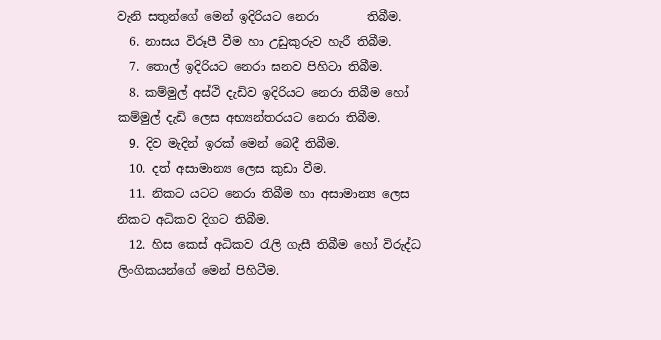වැනි සතුන්ගේ මෙන් ඉදිරියට නෙරා        තිබීම.
  6. නාසය විරූපී වීම හා උඩුකුරුව හැරී තිබීම.
  7. තොල් ඉදිරියට නෙරා ඝනව පිහිටා තිබීම.
  8. කම්මුල් අස්ථි දැඩිව ඉදිරියට නෙරා තිබීම හෝ කම්මුල් දැඩි ලෙස අභ්‍යන්තරයට නෙරා තිබීම.
  9. දිව මැදින් ඉරක් මෙන් බෙදී තිබීම.
  10. දත් අසාමාන්‍ය ලෙස කුඩා වීම.
  11. නිකට යටට නෙරා තිබීම හා අසාමාන්‍ය ලෙස නිකට අධිකව දිගට තිබීම.
  12. හිස කෙස් අධිකව රැලි ගැසී තිබීම හෝ විරුද්ධ ලිංගිකයන්ගේ මෙන් පිහිටීම.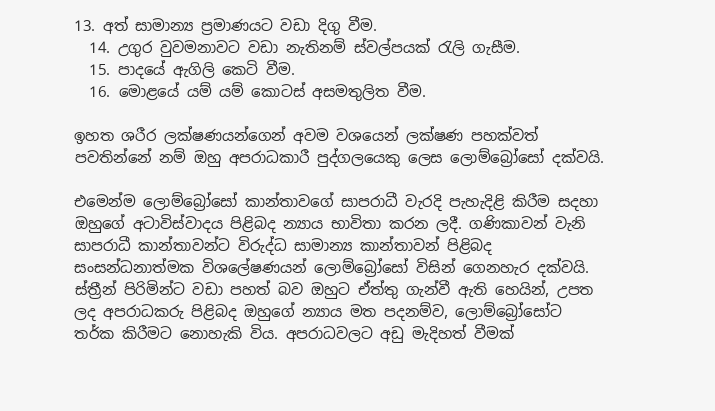13. අත් සාමාන්‍ය ප්‍රමාණයට වඩා දිගු වීම.
  14. උගුර වුවමනාවට වඩා නැතිනම් ස්වල්පයක් රැලි ගැසීම.
  15. පාදයේ ඇගිලි කෙටි වීම.
  16. මොළයේ යම් යම් කොටස් අසමතුලිත වීම.

ඉහත ශරීර ලක්ෂණයන්ගෙන් අවම වශයෙන් ලක්ෂණ පහක්වත් පවතින්නේ නම් ඔහු අපරාධකාරී පුද්ගලයෙකු ලෙස ලොම්බ්‍රෝසෝ දක්වයි.

එමෙන්ම ලොම්බ්‍රෝසෝ කාන්තාවගේ සාපරාධී වැරදි පැහැදිළි කිරීම සදහා ඔහුගේ අටාවිස්වාදය පිළිබද න්‍යාය භාවිතා කරන ලදී. ගණිකාවන් වැනි සාපරාධී කාන්තාවන්ට විරුද්ධ සාමාන්‍ය කාන්තාවන් පිළිබද සංසන්ධනාත්මක විශලේෂණයන් ලොම්බ්‍රෝසෝ විසින් ගෙනහැර දක්වයි. ස්ත්‍රීන් පිරිමින්ට වඩා පහත් බව ඔහුට ඒත්තු ගැන්වී ඇති හෙයින්, උපත ලද අපරාධකරු පිළිබද ඔහුගේ න්‍යාය මත පදනම්ව, ලොම්බ්‍රෝසෝට තර්ක කිරීමට නොහැකි විය. අපරාධවලට අඩු මැදිහත් වීමක්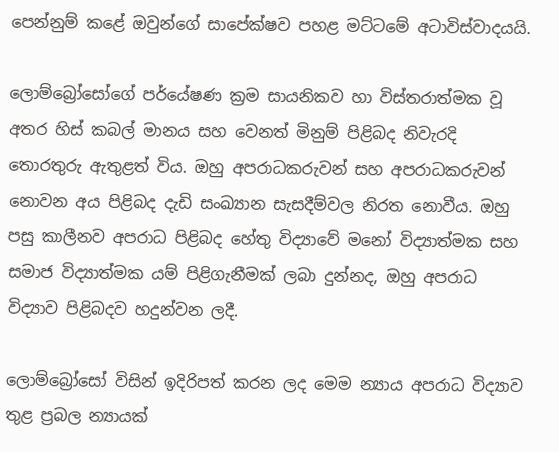පෙන්නුම් කළේ ඔවුන්ගේ සාපේක්ෂව පහළ මට්ටමේ අටාවිස්වාදයයි.

ලොම්බ්‍රෝසෝගේ පර්යේෂණ ක්‍රම සායනිකව හා විස්තරාත්මක වූ අතර හිස් කබල් මානය සහ වෙනත් මිනුම් පිළිබද නිවැරදි තොරතුරු ඇතුළත් විය. ඔහු අපරාධකරුවන් සහ අපරාධකරුවන් නොවන අය පිළිබද දැඩි සංඛ්‍යාන සැසදීම්වල නිරත නොවීය. ඔහු පසු කාලීනව අපරාධ පිළිබද හේතු විද්‍යාවේ මනෝ විද්‍යාත්මක සහ සමාජ විද්‍යාත්මක යම් පිළිගැනීමක් ලබා දුන්නද, ඔහු අපරාධ විද්‍යාව පිළිබදව හදුන්වන ලදී.

ලොම්බ්‍රෝසෝ විසින් ඉදිරිපත් කරන ලද මෙම න්‍යාය අපරාධ විද්‍යාව තුළ ප්‍රබල න්‍යායක්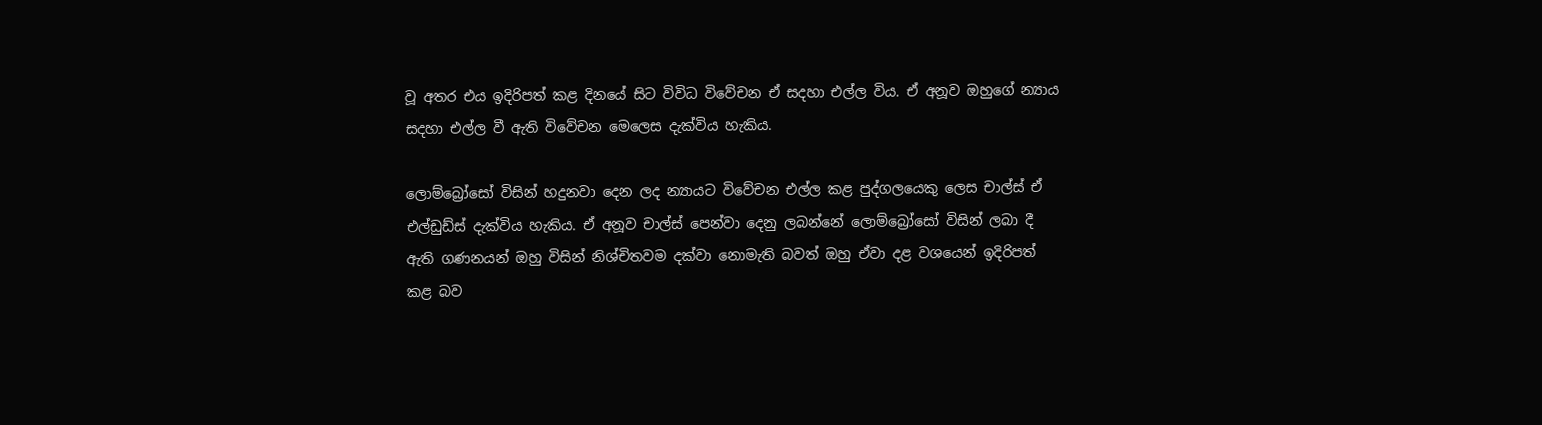වූ අතර එය ඉදිරිපත් කළ දිනයේ සිට විවිධ විවේචන ඒ සදහා එල්ල විය. ඒ අනූව ඔහුගේ න්‍යාය සදහා එල්ල වී ඇති විවේචන මෙලෙස දැක්විය හැකිය.

ලොම්බ්‍රෝසෝ විසින් හදුනවා දෙන ලද න්‍යායට විවේචන එල්ල කළ පුද්ගලයෙකු ලෙස චාල්ස් ඒ එල්ඩුඩ්ස් දැක්විය හැකිය. ඒ අනූව චාල්ස් පෙන්වා දෙනු ලබන්නේ ලොම්බ්‍රෝසෝ විසින් ලබා දී ඇති ගණනයන් ඔහු විසින් නිශ්චිතවම දක්වා නොමැති බවත් ඔහු ඒවා දළ වශයෙන් ඉදිරිපත් කළ බව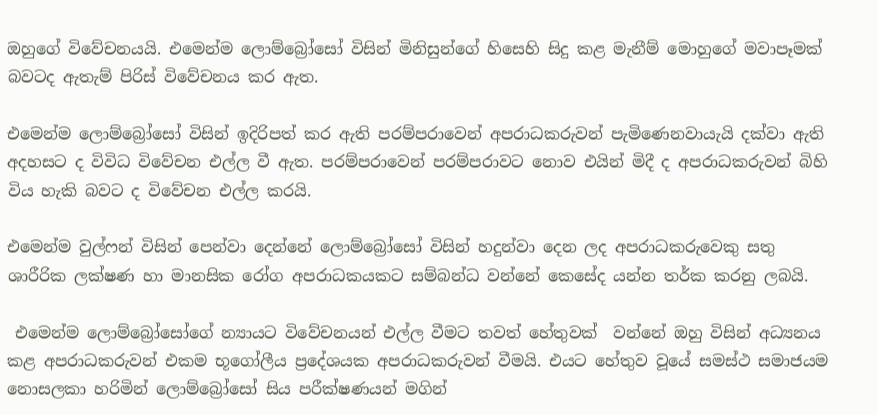ඔහුගේ විවේචනයයි. එමෙන්ම ලොම්බ්‍රෝසෝ විසින් මිනිසුන්ගේ හිසෙහි සිදු කළ මැනීම් මොහුගේ මවාපෑමක් බවටද ඇතැම් පිරිස් විවේචනය කර ඇත.

එමෙන්ම ලොම්බ්‍රෝසෝ විසින් ඉදිරිපත් කර ඇති පරම්පරාවෙන් අපරාධකරුවන් පැමිණෙනවායැයි දක්වා ඇති අදහසට ද විවිධ විවේචන එල්ල වී ඇත. පරම්පරාවෙන් පරම්පරාවට නොව එයින් මිදී ද අපරාධකරුවන් බිහි විය හැකි බවට ද විවේචන එල්ල කරයි.

එමෙන්ම වුල්ෆන් විසින් පෙන්වා දෙන්නේ ලොම්බ්‍රෝසෝ විසින් හදුන්වා දෙන ලද අපරාධකරුවෙකු සතු ශාරීරික ලක්ෂණ හා මානසික රෝග අපරාධකයකට සම්බන්ධ වන්නේ කෙසේද යන්න තර්ක කරනු ලබයි.

 එමෙන්ම ලොම්බ්‍රෝසෝගේ න්‍යායට විවේචනයන් එල්ල වීමට තවත් හේතුවක්  වන්නේ ඔහු විසින් අධ්‍යනය කළ අපරාධකරුවන් එකම භූගෝලීය ප්‍රදේශයක අපරාධකරුවන් වීමයි. එයට හේතුව වූයේ සමස්ථ සමාජයම නොසලකා හරිමින් ලොම්බ්‍රෝසෝ සිය පරීක්ෂණයන් මගින්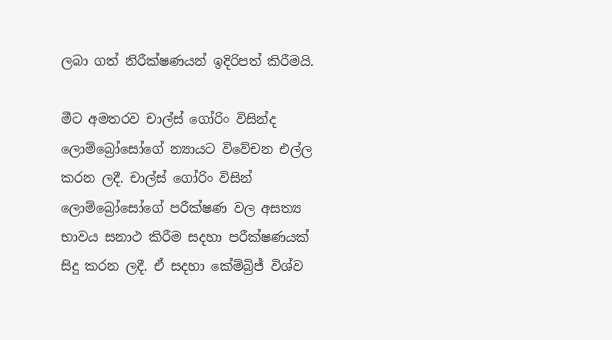ලබා ගත් නිරීක්ෂණයන් ඉදිරිපත් කිරීමයි.

මීට අමතරව චාල්ස් ගෝරිං විසින්ද ලොම්බ්‍රෝසෝගේ න්‍යායට විවේචන එල්ල කරන ලදී. චාල්ස් ගෝරිං විසින් ලොම්බ්‍රෝසෝගේ පරීක්ෂණ වල අසත්‍ය භාවය සනාථ කිරීම සදහා පරීක්ෂණයක් සිදු කරන ලදී. ඒ සදහා කේම්බ්‍රිජ් විශ්ව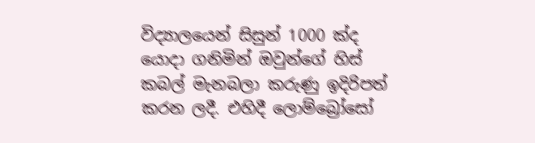විද්‍යාලයෙන් සිසුන් 1000 ක්ද යොදා ගනිමින් ඔවුන්ගේ හිස් කබල් මැනබලා කරුණු ඉදිරිපත් කරන ලදී. එහිදී ලොම්බ්‍රෝසෝ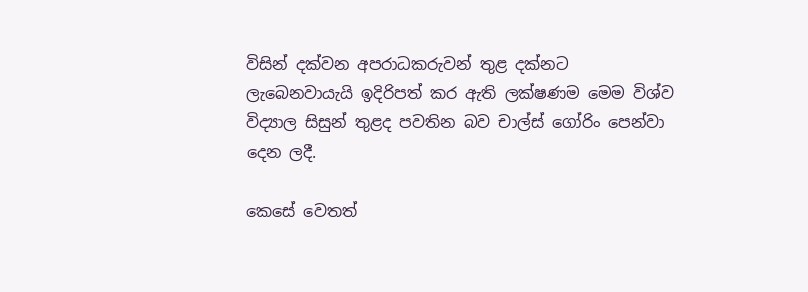විසින් දක්වන අපරාධකරුවන් තුළ දක්නට ලැබෙනවායැයි ඉදිරිපත් කර ඇති ලක්ෂණම මෙම විශ්ව විද්‍යාල සිසුන් තුළද පවතින බව චාල්ස් ගෝරිං පෙන්වා දෙන ලදී.

කෙසේ වෙතත්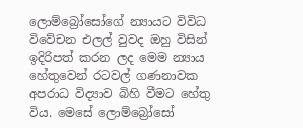ලොම්බ්‍රෝසෝගේ න්‍යායට විවිධ විවේචන එලල් වුවද ඔහු විසින් ඉදිරිපත් කරන ලද මෙම න්‍යාය හේතුවෙන් රටවල් ගණනාවක අපරාධ විද්‍යාව බිහි වීමට හේතු විය. මෙසේ ලොම්බ්‍රෝසෝ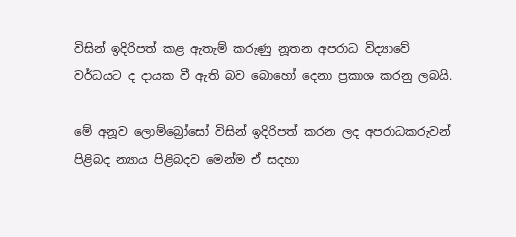විසින් ඉදිරිපත් කළ ඇතැම් කරුණු නූතන අපරාධ විද්‍යාවේ වර්ධයට ද දායක වී ඇති බව බොහෝ දෙනා ප්‍රකාශ කරනු ලබයි.

මේ අනූව ලොම්බ්‍රෝසෝ විසින් ඉදිරිපත් කරන ලද අපරාධකරුවන් පිළිබද න්‍යාය පිළිබදව මෙන්ම ඒ සදහා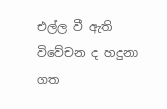එල්ල වී ඇති විවේචන ද හදුනා ගත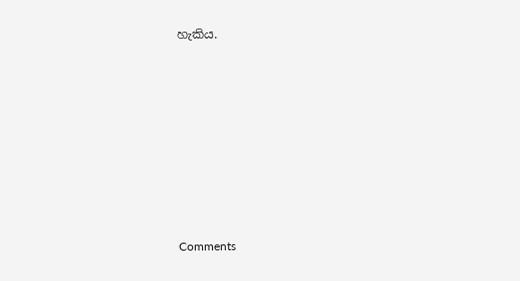හැකිය.








Comments